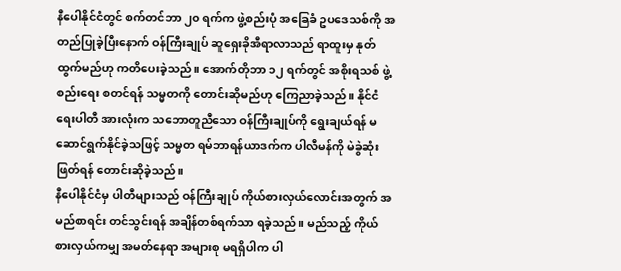နီပေါနိုင်ငံတွင် စက်တင်ဘာ ၂၀ ရက်က ဖွဲ့စည်းပုံ အခြေခံ ဥပဒေသစ်ကို အတည်ပြုခဲ့ပြီးနောက် ဝန်ကြီးချုပ် ဆူရှေးခိုအီရာလာသည် ရာထူးမှ နုတ်ထွက်မည်ဟု ကတိပေးခဲ့သည်။ အောက်တိုဘာ ၁၂ ရက်တွင် အစိုးရသစ် ဖွဲ့စည်းရေး စတင်ရန် သမ္မတကို တောင်းဆိုမည်ဟု ကြေညာခဲ့သည်။ နိုင်ငံရေးပါတီ အားလုံးက သဘောတူညီသော ဝန်ကြီးချုပ်ကို ရွေးချယ်ရန် မဆောင်ရွက်နိုင်ခဲ့သဖြင့် သမ္မတ ရမ်ဘာရန်ယာဒက်က ပါလီမန်ကို မဲခွဲဆုံးဖြတ်ရန် တောင်းဆိုခဲ့သည်။
နီပေါနိုင်ငံမှ ပါတီများသည် ဝန်ကြီးချုပ် ကိုယ်စားလှယ်လောင်းအတွက် အမည်စာရင်း တင်သွင်းရန် အချိန်တစ်ရက်သာ ရခဲ့သည်။ မည်သည့် ကိုယ်စားလှယ်ကမျှ အမတ်နေရာ အများစု မရရှိပါက ပါ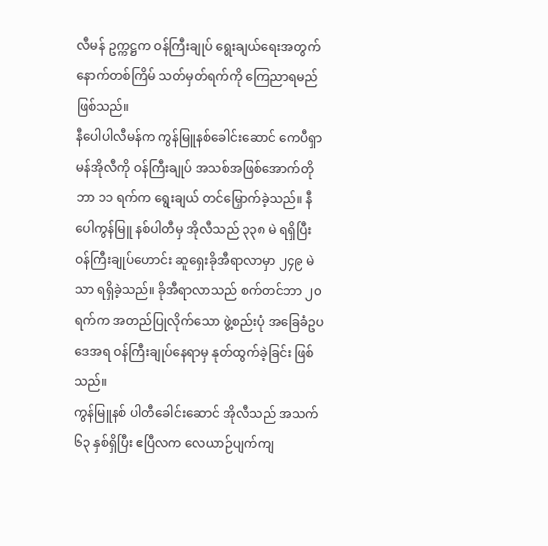လီမန် ဥက္ကဋ္ဌက ဝန်ကြီးချုပ် ရွေးချယ်ရေးအတွက် နောက်တစ်ကြိမ် သတ်မှတ်ရက်ကို ကြေညာရမည် ဖြစ်သည်။
နီပေါပါလီမန်က ကွန်မြူနစ်ခေါင်းဆောင် ကေပီရှာမန်အိုလီကို ဝန်ကြီးချုပ် အသစ်အဖြစ်အောက်တိုဘာ ၁၁ ရက်က ရွေးချယ် တင်မြှောက်ခဲ့သည်။ နီပေါကွန်မြူ နစ်ပါတီမှ အိုလီသည် ၃၃၈ မဲ ရရှိပြီး ဝန်ကြီးချုပ်ဟောင်း ဆူရှေးခိုအီရာလာမှာ ၂၄၉ မဲသာ ရရှိခဲ့သည်။ ခိုအီရာလာသည် စက်တင်ဘာ ၂၀ ရက်က အတည်ပြုလိုက်သော ဖွဲ့စည်းပုံ အခြေခံဥပဒေအရ ဝန်ကြီးချုပ်နေရာမှ နုတ်ထွက်ခဲ့ခြင်း ဖြစ်သည်။
ကွန်မြူနစ် ပါတီခေါင်းဆောင် အိုလီသည် အသက် ၆၃ နှစ်ရှိပြီး ဧပြီလက လေယာဉ်ပျက်ကျ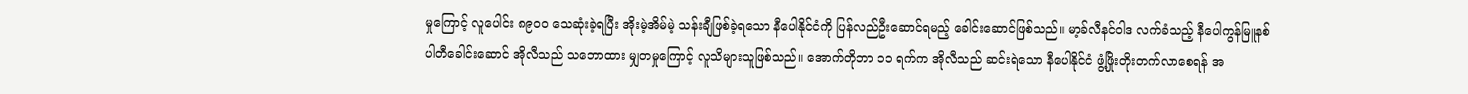မှုကြောင့် လူပေါင်း ၈၉၀၀ သေဆုံးခဲ့ရပြီး အိုးမဲ့အိမ်မဲ့ သန်းချီဖြစ်ခဲ့ရသော နီပေါနိုင်ငံကို ပြန်လည်ဦးဆောင်ရမည့် ခေါင်းဆောင်ဖြစ်သည်။ မာ့ခ်လီနင်ဝါဒ လက်ခံသည့် နီပေါကွန်မြူနစ် ပါတီခေါင်းဆောင် အိုလီသည် သဘောထား မျှတမှုကြောင့် လူသိများသူဖြစ်သည်။ အောက်တိုဘာ ၁၁ ရက်က အိုလီသည် ဆင်းရဲသော နီပေါနိုင်ငံ ဖွံ့ဖြိုးတိုးတက်လာစေရန် အ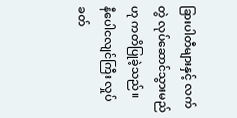ခြားပါတီများနှင့် လက်တွဲ လုပ်ဆောင်သွားမည်ဟု ကတိပြုခဲ့သည်။
နီပေါငလျင်ကြီး လှုပ်ခတ်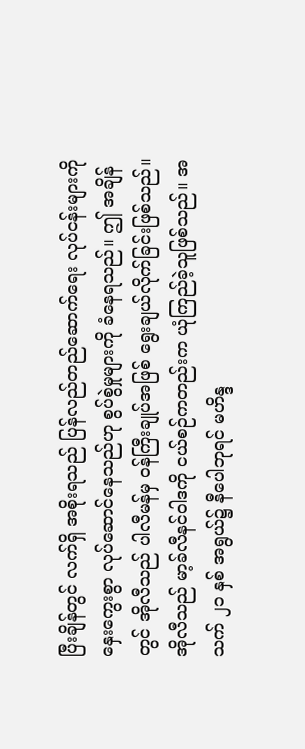ပြီးချိန်တွင် လက်ရှိ အစိုးရသည် ပြန်လည်တည်ဆောက်ရေး လုပ်ငန်းများကို နှေးကွေးစွာ လုပ်ဆောင်နေသည်ဟု စွပ်စွဲမှုများကို ခံနေရသည်။ ဤ အချိန်တွင် အိုလီသည် ပါလီမန်မှ ဝန်ကြီးချုပ်အဖြစ် ရွေးချယ်လိုက်ခြင်းဖြစ်သည်။
အိုလီသည် မာ့ခ်လီနင်ဝါဒကို ငယ်စဉ်ကတည်းက ယုံကြည်ခဲ့သူဖြစ်သည်။ အသက် ၂၁ နှစ် အရွယ်၌ နီပေါဘုရင် မဟိန္ဒ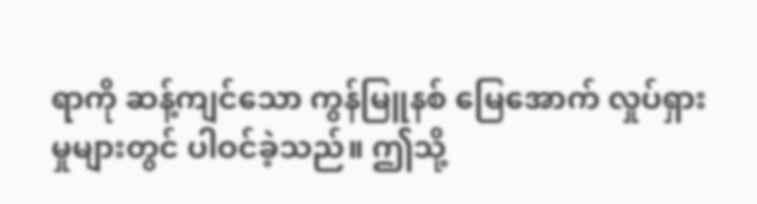ရာကို ဆန့်ကျင်သော ကွန်မြူနစ် မြေအောက် လှုပ်ရှားမှုများတွင် ပါဝင်ခဲ့သည်။ ဤသို့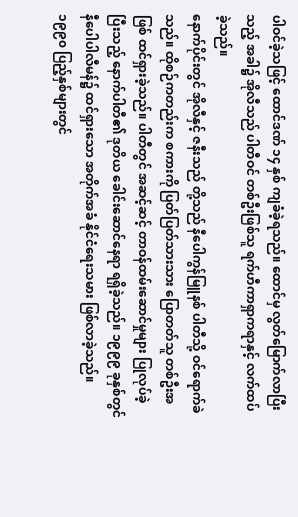ပါဝင်ခဲ့သဖြင့် ထောင်ဒဏ် ၁၄ နှစ် ကျခံခဲ့ရသည်။ ထောင်မှ လွတ်မြောက်လာပြီးသည့် အခါ၌ အိုလီသည် ပါတီဝင် တစ်ဦးဖြစ်သူ ရက်ဟီကာရှာကရာနှင့် လက်ထပ်ခဲ့သည်။
နောက်ပိုင်းတွင် အိုလီနှင့် ဇနီးသည် တို့သည် နီပေါကွန်မြူနစ် ပါတီသို့ ဝင်ရောက်ခဲသည်။ ထိုစဉ်ကတည်းက စကားကို ပြတ်ပြတ်သားသား ပြောတတ်သူ တစ်ဦးအဖြစ် ထင်ရှားခဲ့သည်။ ပါတီတွင် အဆင့်ဆင့် တာဝန်ထမ်းဆောင်မှုများ ပြုလုပ်ခဲ့ပြီးသည့် နောက်ပါတီ၏ ဒုတိယ ခေါင်းဆောင်နေရာ ရရှိခဲ့သည်။ ၁၉၉၉ ခုနှစ်တွင် နီပေါပါလီမန်၌ ထင်ရှားသော အတိုက်အခံ နိုင်ငံရေးသမား ဖြစ်လာခဲ့သည်။
၁၉၉၀ ပြည့်နှစ်များတွင်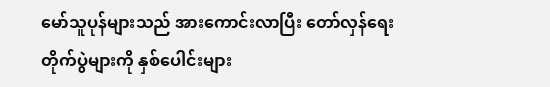မော်သူပုန်များသည် အားကောင်းလာပြီး တော်လှန်ရေး တိုက်ပွဲများကို နှစ်ပေါင်းများ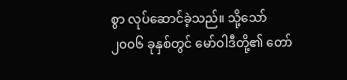စွာ လုပ်ဆောင်ခဲ့သည်။ သို့သော် ၂၀၀၆ ခုနှစ်တွင် မော်ဝါဒီတို့၏ တော်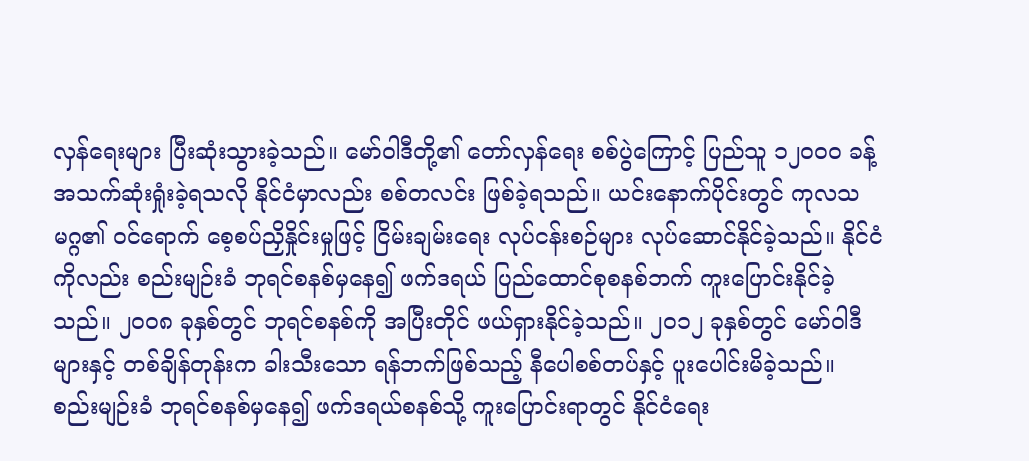လှန်ရေးများ ပြီးဆုံးသွားခဲ့သည်။ မော်ဝါဒီတို့၏ တော်လှန်ရေး စစ်ပွဲကြောင့် ပြည်သူ ၁၂၀၀၀ ခန့် အသက်ဆုံးရှုံးခဲ့ရသလို နိုင်ငံမှာလည်း စစ်တလင်း ဖြစ်ခဲ့ရသည်။ ယင်းနောက်ပိုင်းတွင် ကုလသမဂ္ဂ၏ ဝင်ရောက် စေ့စပ်ညှိနှိုင်းမှုဖြင့် ငြိမ်းချမ်းရေး လုပ်ငန်းစဉ်များ လုပ်ဆောင်နိုင်ခဲ့သည်။ နိုင်ငံကိုလည်း စည်းမျဉ်းခံ ဘုရင်စနစ်မှနေ၍ ဖက်ဒရယ် ပြည်ထောင်စုစနစ်ဘက် ကူးပြောင်းနိုင်ခဲ့သည်။ ၂၀၀၈ ခုနှစ်တွင် ဘုရင်စနစ်ကို အပြီးတိုင် ဖယ်ရှားနိုင်ခဲ့သည်။ ၂၀၁၂ ခုနှစ်တွင် မော်ဝါဒီများနှင့် တစ်ချိန်တုန်းက ခါးသီးသော ရန်ဘက်ဖြစ်သည့် နီပေါစစ်တပ်နှင့် ပူးပေါင်းမိခဲ့သည်။
စည်းမျဉ်းခံ ဘုရင်စနစ်မှနေ၍ ဖက်ဒရယ်စနစ်သို့ ကူးပြောင်းရာတွင် နိုင်ငံရေး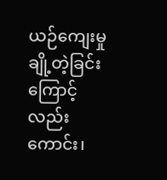ယဉ်ကျေးမှု ချို့တဲ့ခြင်းကြောင့် လည်းကောင်း၊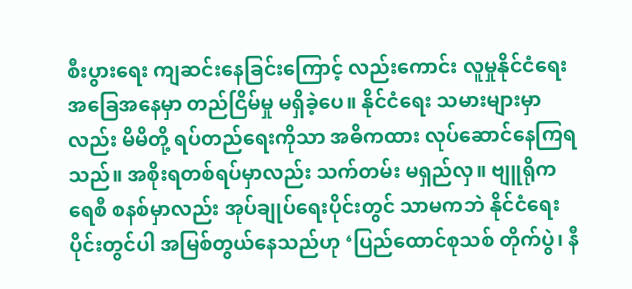စီးပွားရေး ကျဆင်းနေခြင်းကြောင့် လည်းကောင်း လူမှုနိုင်ငံရေး အခြေအနေမှာ တည်ငြိမ်မှု မရှိခဲ့ပေ။ နိုင်ငံရေး သမားများမှာလည်း မိမိတို့ ရပ်တည်ရေးကိုသာ အဓိကထား လုပ်ဆောင်နေကြရသည်။ အစိုးရတစ်ရပ်မှာလည်း သက်တမ်း မရှည်လှ။ ဗျူရိုကရေစီ စနစ်မှာလည်း အုပ်ချုပ်ရေးပိုင်းတွင် သာမကဘဲ နိုင်ငံရေးပိုင်းတွင်ပါ အမြစ်တွယ်နေသည်ဟု ‘ပြည်ထောင်စုသစ် တိုက်ပွဲ၊ နီ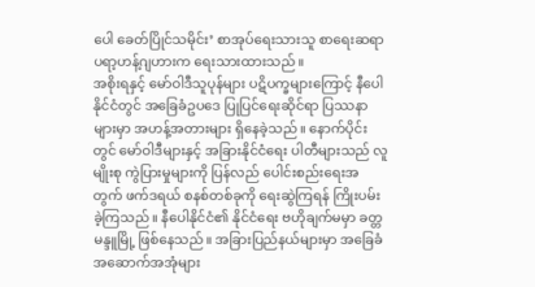ပေါ ခေတ်ပြိုင်သမိုင်း’ စာအုပ်ရေးသားသူ စာရေးဆရာ ပရာ့ဟန့်ဂျဟားက ရေးသားထားသည်။
အစိုးရနှင့် မော်ဝါဒီသူပုန်များ ပဋိပက္ခများကြောင့် နီပေါနိုင်ငံတွင် အခြေခံဥပဒေ ပြုပြင်ရေးဆိုင်ရာ ပြဿနာများမှာ အဟန့်အတားများ ရှိနေခဲ့သည်။ နောက်ပိုင်းတွင် မော်ဝါဒီများနှင့် အခြားနိုင်ငံရေး ပါတီများသည် လူမျိုးစု ကွဲပြားမှုများကို ပြန်လည် ပေါင်းစည်းရေးအတွက် ဖက်ဒရယ် စနစ်တစ်ခုကို ရေးဆွဲကြရန် ကြိုးပမ်းခဲ့ကြသည်။ နီပေါနိုင်ငံ၏ နိုင်ငံရေး ဗဟိုချက်မမှာ ခတ္တမန္ဒူမြို့ ဖြစ်နေသည်။ အခြားပြည်နယ်များမှာ အခြေခံ အဆောက်အအုံများ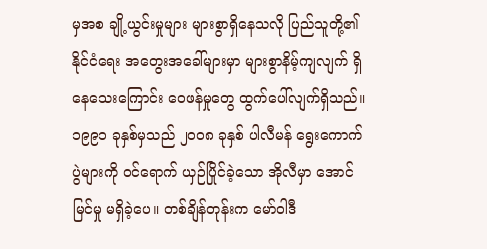မှအစ ချို့ယွင်းမှုများ များစွာရှိနေသလို ပြည်သူတို့၏ နိုင်ငံရေး အတွေးအခေါ်များမှာ များစွာနိမ့်ကျလျက် ရှိနေသေးကြောင်း ဝေဖန်မှုတွေ ထွက်ပေါ်လျက်ရှိသည်။
၁၉၉၁ ခုနှစ်မှသည် ၂၀၀၈ ခုနှစ် ပါလီမန် ရွေးကောက်ပွဲများကို ဝင်ရောက် ယှဉ်ပြိုင်ခဲ့သော အိုလီမှာ အောင်မြင်မှု မရှိခဲ့ပေ။ တစ်ချိန်တုန်းက မော်ဝါဒီ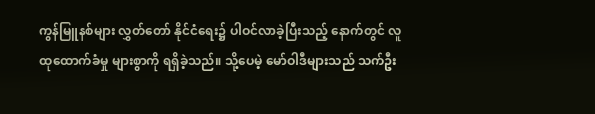ကွန်မြူနစ်များ လွှတ်တော် နိုင်ငံရေး၌ ပါဝင်လာခဲ့ပြီးသည့် နောက်တွင် လူထုထောက်ခံမှု များစွာကို ရရှိခဲ့သည်။ သို့ပေမဲ့ မော်ဝါဒီများသည် သက်ဦး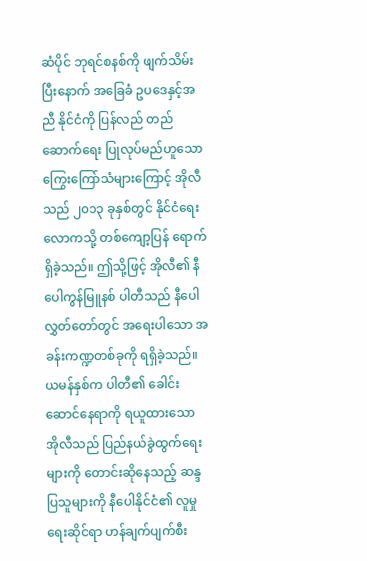ဆံပိုင် ဘုရင်စနစ်ကို ဖျက်သိမ်းပြီးနောက် အခြေခံ ဥပဒေနှင့်အညီ နိုင်ငံကို ပြန်လည် တည်ဆောက်ရေး ပြုလုပ်မည်ဟူသော ကြွေးကြော်သံများကြောင့် အိုလီသည် ၂၀၁၃ ခုနှစ်တွင် နိုင်ငံရေးလောကသို့ တစ်ကျော့ပြန် ရောက်ရှိခဲ့သည်။ ဤသို့ဖြင့် အိုလီ၏ နီပေါကွန်မြူနစ် ပါတီသည် နီပေါလွှတ်တော်တွင် အရေးပါသော အခန်းကဏ္ဍတစ်ခုကို ရရှိခဲ့သည်။
ယမန်နှစ်က ပါတီ၏ ခေါင်းဆောင်နေရာကို ရယူထားသော အိုလီသည် ပြည်နယ်ခွဲထွက်ရေးများကို တောင်းဆိုနေသည့် ဆန္ဒပြသူများကို နီပေါနိုင်ငံ၏ လူမှုရေးဆိုင်ရာ ဟန်ချက်ပျက်စီး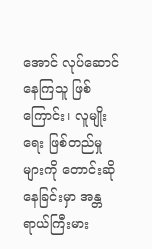အောင် လုပ်ဆောင်နေကြသူ ဖြစ်ကြောင်း၊ လူမျိုးရေး ဖြစ်တည်မှုများကို တောင်းဆိုနေခြင်းမှာ အန္တရာယ်ကြီးမား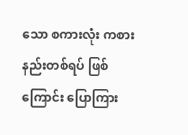သော စကားလုံး ကစားနည်းတစ်ရပ် ဖြစ်ကြောင်း ပြောကြား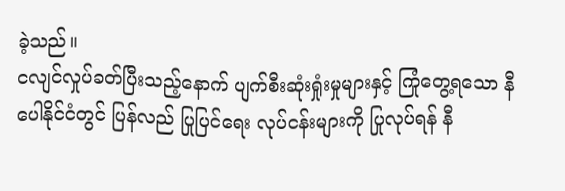ခဲ့သည်။
ငလျင်လှုပ်ခတ်ပြီးသည့်နောက် ပျက်စီးဆုံးရှုံးမှုများနှင့် ကြုံတွေ့ရသော နီပေါနိုင်ငံတွင် ပြန်လည် ပြုပြင်ရေး လုပ်ငန်းများကို ပြုလုပ်ရန် နီ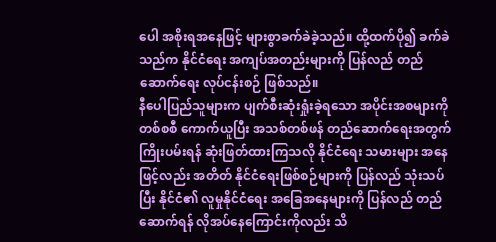ပေါ အစိုးရအနေဖြင့် များစွာခက်ခဲခဲ့သည်။ ထို့ထက်ပို၍ ခက်ခဲသည်က နိုင်ငံရေး အကျပ်အတည်းများကို ပြန်လည် တည်ဆောက်ရေး လုပ်ငန်းစဉ် ဖြစ်သည်။
နီပေါပြည်သူများက ပျက်စီးဆုံးရှုံးခဲ့ရသော အပိုင်းအစများကို တစ်စစီ ကောက်ယူပြီး အသစ်တစ်ဖန် တည်ဆောက်ရေးအတွက် ကြိုးပမ်းရန် ဆုံးဖြတ်ထားကြသလို နိုင်ငံရေး သမားများ အနေဖြင့်လည်း အတိတ် နိုင်ငံရေးဖြစ်စဉ်များကို ပြန်လည် သုံးသပ်ပြီး နိုင်ငံ၏ လူမှုနိုင်ငံရေး အခြေအနေများကို ပြန်လည် တည်ဆောက်ရန် လိုအပ်နေကြောင်းကိုလည်း သိ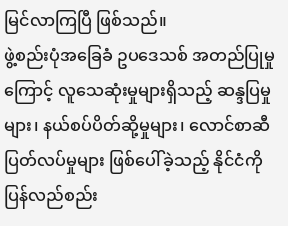မြင်လာကြပြီ ဖြစ်သည်။
ဖွဲ့စည်းပုံအခြေခံ ဥပဒေသစ် အတည်ပြုမှုကြောင့် လူသေဆုံးမှုများရှိသည့် ဆန္ဒပြမှုများ၊ နယ်စပ်ပိတ်ဆို့မှုများ၊ လောင်စာဆီ ပြတ်လပ်မှုများ ဖြစ်ပေါ်ခဲ့သည့် နိုင်ငံကို ပြန်လည်စည်း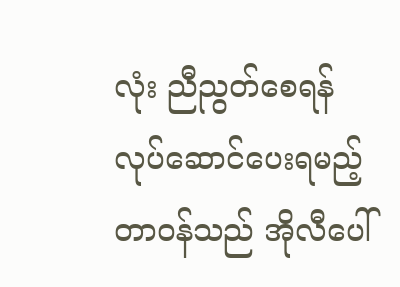လုံး ညီညွတ်စေရန် လုပ်ဆောင်ပေးရမည့် တာဝန်သည် အိုလီပေါ်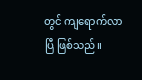တွင် ကျရောက်လာပြီ ဖြစ်သည်။